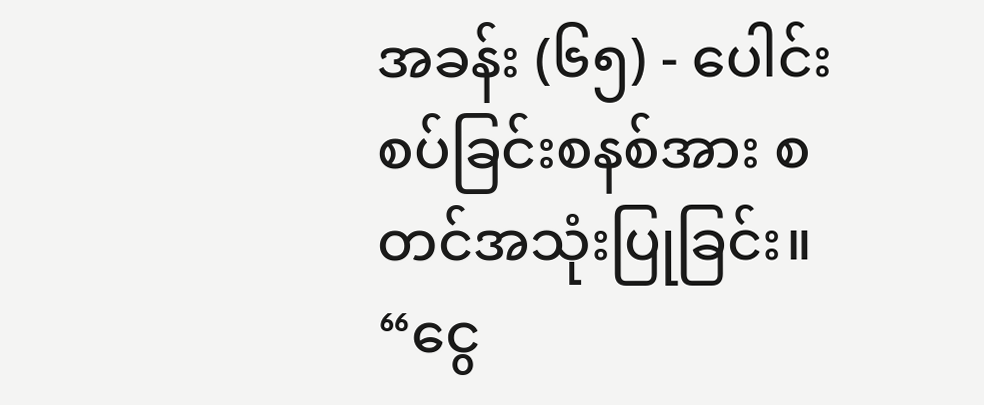အခန်း (၆၅) - ပေါင်းစပ်ခြင်းစနစ်အား စတင်အသုံးပြုခြင်း။
“ငွေ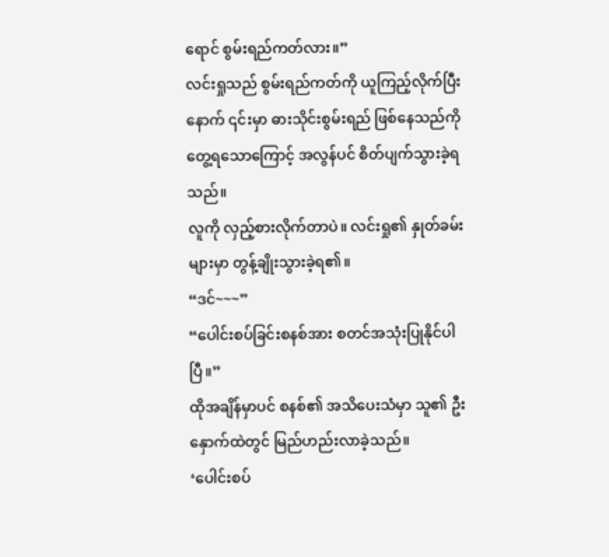ရောင် စွမ်းရည်ကတ်လား။”
လင်းရှုသည် စွမ်းရည်ကတ်ကို ယူကြည့်လိုက်ပြီးနောက် ၎င်းမှာ ဓားသိုင်းစွမ်းရည် ဖြစ်နေသည်ကို တွေ့ရသောကြောင့် အလွန်ပင် စိတ်ပျက်သွားခဲ့ရသည်။
လူကို လှည့်စားလိုက်တာပဲ။ လင်းရှု၏ နှုတ်ခမ်းများမှာ တွန့်ချိုးသွားခဲ့ရ၏။
“ဒင်~~~”
“ပေါင်းစပ်ခြင်းစနစ်အား စတင်အသုံးပြုနိုင်ပါပြီ။”
ထိုအချိန်မှာပင် စနစ်၏ အသိပေးသံမှာ သူ၏ ဦးနှောက်ထဲတွင် မြည်ဟည်းလာခဲ့သည်။
‘ပေါင်းစပ်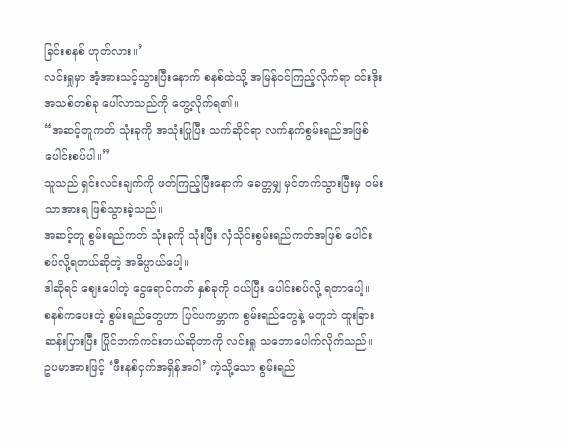ခြင်းစနစ် ဟုတ်လား။’
လင်းရှုမှာ အံ့အားသင့်သွားပြီးနောက် စနစ်ထဲသို့ အမြန်ဝင်ကြည့်လိုက်ရာ ဝင်းဒိုးအသစ်တစ်ခု ပေါ်လာသည်ကို တွေ့လိုက်ရ၏။
“အဆင့်တူကတ် သုံးခုကို အသုံးပြုပြီး သက်ဆိုင်ရာ လက်နက်စွမ်းရည်အဖြစ် ပေါင်းစပ်ပါ။”
သူသည် ရှင်းလင်းချက်ကို ဖတ်ကြည့်ပြီးနောက် ခေတ္တမျှ မှင်တက်သွားပြီးမှ ဝမ်းသာအားရ ဖြစ်သွားခဲ့သည်။
အဆင့်တူ စွမ်းရည်ကတ် သုံးခုကို သုံးပြီး လှံသိုင်းစွမ်းရည်ကတ်အဖြစ် ပေါင်းစပ်လို့ရတယ်ဆိုတဲ့ အဓိပ္ပာယ်ပေါ့။
ဒါဆိုရင် ဈေးပေါတဲ့ ငွေရောင်ကတ် နှစ်ခုကို ဝယ်ပြီး ပေါင်းစပ်လို့ ရတာပေါ့။
စနစ်ကပေးတဲ့ စွမ်းရည်တွေဟာ ပြင်ပကမ္ဘာက စွမ်းရည်တွေနဲ့ မတူဘဲ ထူးခြားဆန်းပြားပြီး ပြိုင်ဘက်ကင်းတယ်ဆိုတာကို လင်းရှု သဘောပေါက်လိုက်သည်။
ဥပမာအားဖြင့် ‘ဖီးနစ်ငှက်အရှိန်အဝါ’ ကဲ့သို့သော စွမ်းရည်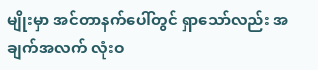မျိုးမှာ အင်တာနက်ပေါ်တွင် ရှာသော်လည်း အချက်အလက် လုံးဝ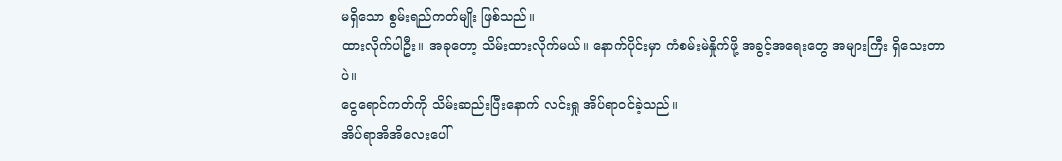မရှိသော စွမ်းရည်ကတ်မျိုး ဖြစ်သည်။
ထားလိုက်ပါဦး။ အခုတော့ သိမ်းထားလိုက်မယ်။ နောက်ပိုင်းမှာ ကံစမ်းမဲနှိုက်ဖို့ အခွင့်အရေးတွေ အများကြီး ရှိသေးတာပဲ။
ငွေရောင်ကတ်ကို သိမ်းဆည်းပြီးနောက် လင်းရှု အိပ်ရာဝင်ခဲ့သည်။
အိပ်ရာအိအိလေးပေါ်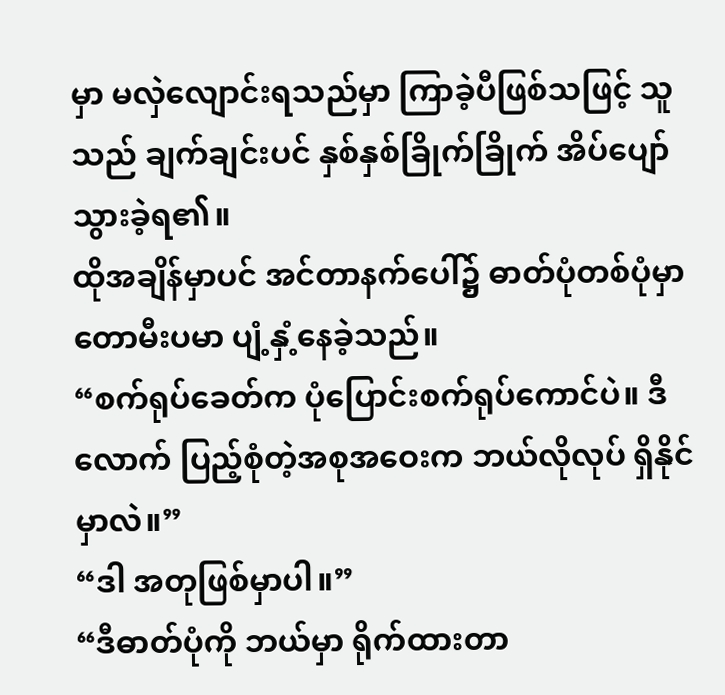မှာ မလှဲလျောင်းရသည်မှာ ကြာခဲ့ပီဖြစ်သဖြင့် သူသည် ချက်ချင်းပင် နှစ်နှစ်ခြိုက်ခြိုက် အိပ်ပျော်သွားခဲ့ရ၏။
ထိုအချိန်မှာပင် အင်တာနက်ပေါ်၌ ဓာတ်ပုံတစ်ပုံမှာ တောမီးပမာ ပျံ့နှံ့နေခဲ့သည်။
“စက်ရုပ်ခေတ်က ပုံပြောင်းစက်ရုပ်ကောင်ပဲ။ ဒီလောက် ပြည့်စုံတဲ့အစုအဝေးက ဘယ်လိုလုပ် ရှိနိုင်မှာလဲ။”
“ဒါ အတုဖြစ်မှာပါ။”
“ဒီဓာတ်ပုံကို ဘယ်မှာ ရိုက်ထားတာ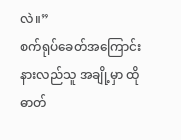လဲ။”
စက်ရုပ်ခေတ်အကြောင်း နားလည်သူ အချို့မှာ ထိုဓာတ်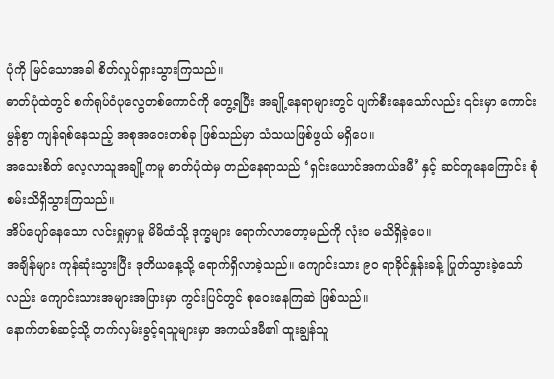ပုံကို မြင်သောအခါ စိတ်လှုပ်ရှားသွားကြသည်။
ဓာတ်ပုံထဲတွင် စက်ရုပ်ဝံပုလွေတစ်ကောင်ကို တွေ့ရပြီး အချို့နေရာများတွင် ပျက်စီးနေသော်လည်း ၎င်းမှာ ကောင်းမွန်စွာ ကျန်ရစ်နေသည့် အစုအဝေးတစ်ခု ဖြစ်သည်မှာ သံသယဖြစ်ဖွယ် မရှိပေ။
အသေးစိတ် လေ့လာသူအချို့ကမူ ဓာတ်ပုံထဲမှ တည်နေရာသည် ‘ရှင်းယောင်အကယ်ဒမီ’ နှင့် ဆင်တူနေကြောင်း စုံစမ်းသိရှိသွားကြသည်။
အိပ်ပျော်နေသော လင်းရှုမှာမူ မိမိထံသို့ ဒုက္ခများ ရောက်လာတော့မည်ကို လုံးဝ မသိရှိခဲ့ပေ။
အချိန်များ ကုန်ဆုံးသွားပြီး ဒုတိယနေ့သို့ ရောက်ရှိလာခဲ့သည်။ ကျောင်းသား ၉၀ ရာခိုင်နှုန်းခန့် ပြုတ်သွားခဲ့သော်လည်း ကျောင်းသားအများအပြားမှာ ကွင်းပြင်တွင် စုဝေးနေကြဆဲ ဖြစ်သည်။
နောက်တစ်ဆင့်သို့ တက်လှမ်းခွင့်ရသူများမှာ အကယ်ဒမီ၏ ထူးချွန်သူ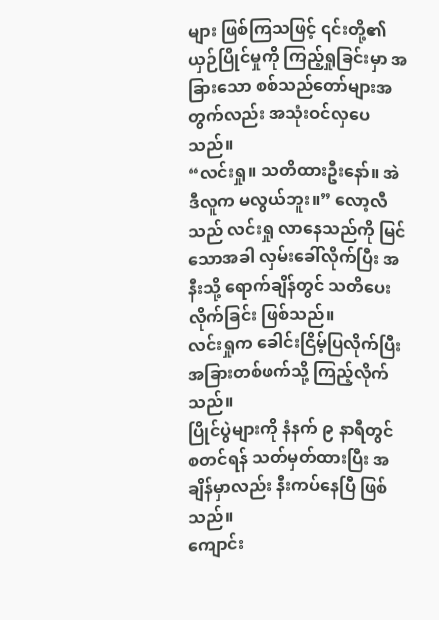များ ဖြစ်ကြသဖြင့် ၎င်းတို့၏ ယှဉ်ပြိုင်မှုကို ကြည့်ရှုခြင်းမှာ အခြားသော စစ်သည်တော်များအတွက်လည်း အသုံးဝင်လှပေသည်။
“လင်းရှု။ သတိထားဦးနော်။ အဲဒီလူက မလွယ်ဘူး။” လော့လီသည် လင်းရှု လာနေသည်ကို မြင်သောအခါ လှမ်းခေါ်လိုက်ပြီး အနီးသို့ ရောက်ချိန်တွင် သတိပေးလိုက်ခြင်း ဖြစ်သည်။
လင်းရှုက ခေါင်းငြိမ့်ပြလိုက်ပြီး အခြားတစ်ဖက်သို့ ကြည့်လိုက်သည်။
ပြိုင်ပွဲများကို နံနက် ၉ နာရီတွင် စတင်ရန် သတ်မှတ်ထားပြီး အချိန်မှာလည်း နီးကပ်နေပြီ ဖြစ်သည်။
ကျောင်း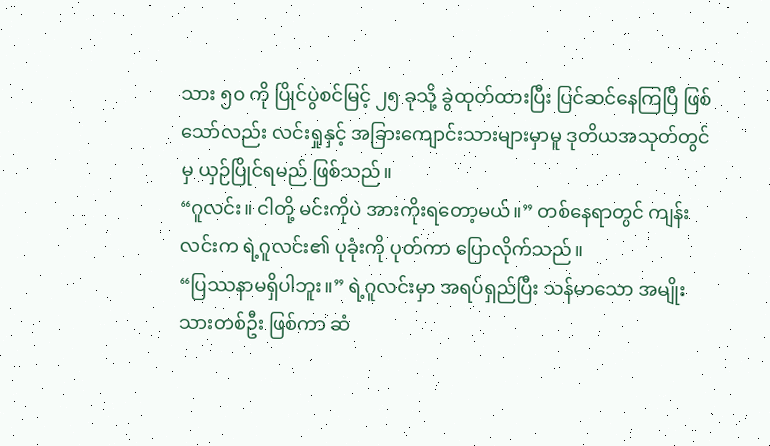သား ၅၀ ကို ပြိုင်ပွဲစင်မြင့် ၂၅ ခုသို့ ခွဲထုတ်ထားပြီး ပြင်ဆင်နေကြပြီ ဖြစ်သော်လည်း လင်းရှုနှင့် အခြားကျောင်းသားများမှာမူ ဒုတိယအသုတ်တွင်မှ ယှဉ်ပြိုင်ရမည် ဖြစ်သည်။
“ဂူလင်း။ ငါတို့ မင်းကိုပဲ အားကိုးရတော့မယ်။” တစ်နေရာတွင် ကျန်းလင်းက ရဲ့ဂူလင်း၏ ပုခုံးကို ပုတ်ကာ ပြောလိုက်သည်။
“ပြဿနာမရှိပါဘူး။” ရဲ့ဂူလင်းမှာ အရပ်ရှည်ပြီး သန်မာသော အမျိုးသားတစ်ဦး ဖြစ်ကာ ဆံ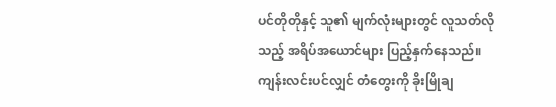ပင်တိုတိုနှင့် သူ၏ မျက်လုံးများတွင် လူသတ်လိုသည့် အရိပ်အယောင်များ ပြည့်နှက်နေသည်။
ကျန်းလင်းပင်လျှင် တံတွေးကို ခိုးမြိုချ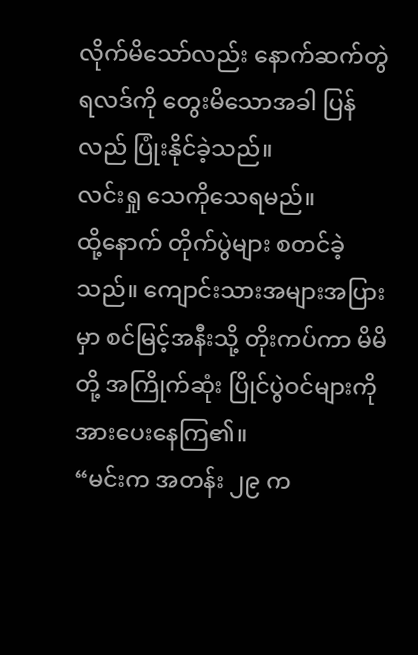လိုက်မိသော်လည်း နောက်ဆက်တွဲ ရလဒ်ကို တွေးမိသောအခါ ပြန်လည် ပြုံးနိုင်ခဲ့သည်။
လင်းရှု သေကိုသေရမည်။
ထို့နောက် တိုက်ပွဲများ စတင်ခဲ့သည်။ ကျောင်းသားအများအပြားမှာ စင်မြင့်အနီးသို့ တိုးကပ်ကာ မိမိတို့ အကြိုက်ဆုံး ပြိုင်ပွဲဝင်များကို အားပေးနေကြ၏။
“မင်းက အတန်း ၂၉ က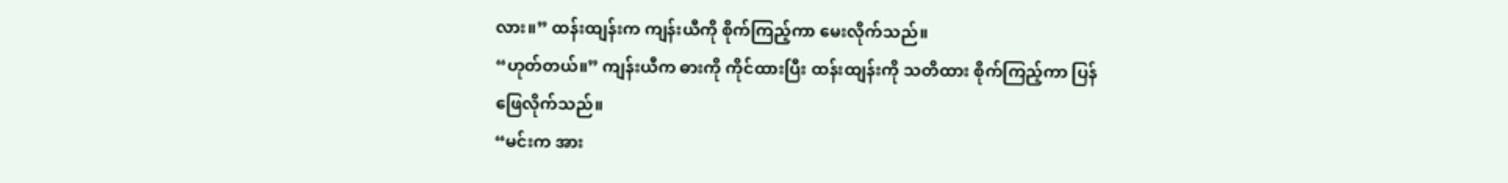လား။” ထန်းထျန်းက ကျန်းယီကို စိုက်ကြည့်ကာ မေးလိုက်သည်။
“ဟုတ်တယ်။” ကျန်းယီက ဓားကို ကိုင်ထားပြီး ထန်းထျန်းကို သတိထား စိုက်ကြည့်ကာ ပြန်ဖြေလိုက်သည်။
“မင်းက အား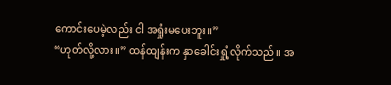ကောင်းပေမဲ့လည်း ငါ အရှုံးမပေးဘူး။”
“ဟုတ်လို့လား။” ထန်ထျန်းက နှာခေါင်းရှုံ့လိုက်သည်။ အ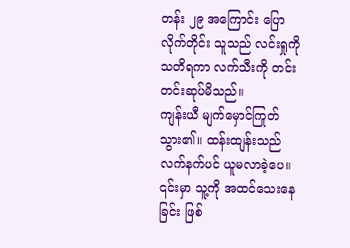တန်း ၂၉ အကြောင်း ပြောလိုက်တိုင်း သူသည် လင်းရှုကို သတိရကာ လက်သီးကို တင်းတင်းဆုပ်မိသည်။
ကျန်းယီ မျက်မှောင်ကြုတ်သွား၏။ ထန်းထျန်းသည် လက်နက်ပင် ယူမလာခဲ့ပေ။ ၎င်းမှာ သူ့ကို အထင်သေးနေခြင်း ဖြစ်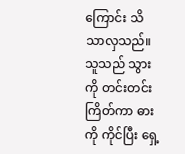ကြောင်း သိသာလှသည်။
သူသည် သွားကို တင်းတင်းကြိတ်ကာ ဓားကို ကိုင်ပြီး ရှေ့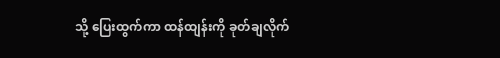သို့ ပြေးထွက်ကာ ထန်ထျန်းကို ခုတ်ချလိုက်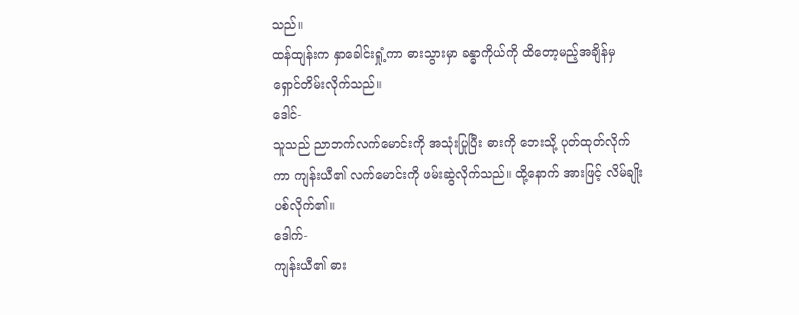သည်။
ထန်ထျန်းက နှာခေါင်းရှုံ့ကာ ဓားသွားမှာ ခန္ဓာကိုယ်ကို ထိတော့မည့်အချိန်မှ ရှောင်တိမ်းလိုက်သည်။
ဒေါင်-
သူသည် ညာဘက်လက်မောင်းကို အသုံးပြုပြီး ဓားကို ဘေးသို့ ပုတ်ထုတ်လိုက်ကာ ကျန်းယီ၏ လက်မောင်းကို ဖမ်းဆွဲလိုက်သည်။ ထို့နောက် အားဖြင့် လိမ်ချိုးပစ်လိုက်၏။
ဒေါက်-
ကျန်းယီ၏ ဓား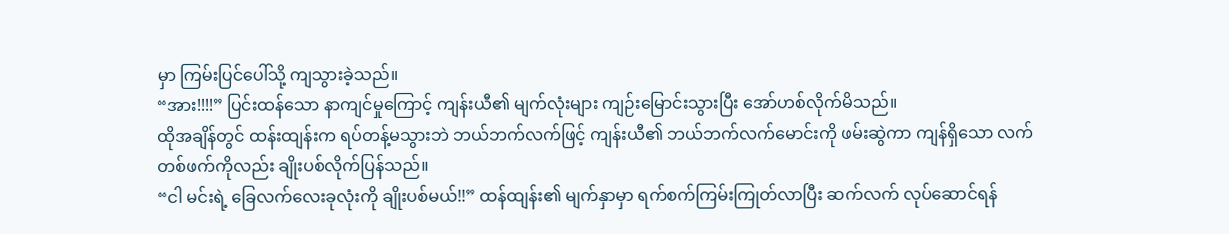မှာ ကြမ်းပြင်ပေါ်သို့ ကျသွားခဲ့သည်။
“အား!!!!” ပြင်းထန်သော နာကျင်မှုကြောင့် ကျန်းယီ၏ မျက်လုံးများ ကျဉ်းမြောင်းသွားပြီး အော်ဟစ်လိုက်မိသည်။
ထိုအချိန်တွင် ထန်းထျန်းက ရပ်တန့်မသွားဘဲ ဘယ်ဘက်လက်ဖြင့် ကျန်းယီ၏ ဘယ်ဘက်လက်မောင်းကို ဖမ်းဆွဲကာ ကျန်ရှိသော လက်တစ်ဖက်ကိုလည်း ချိုးပစ်လိုက်ပြန်သည်။
“ငါ မင်းရဲ့ ခြေလက်လေးခုလုံးကို ချိုးပစ်မယ်!!” ထန်ထျန်း၏ မျက်နှာမှာ ရက်စက်ကြမ်းကြုတ်လာပြီး ဆက်လက် လုပ်ဆောင်ရန်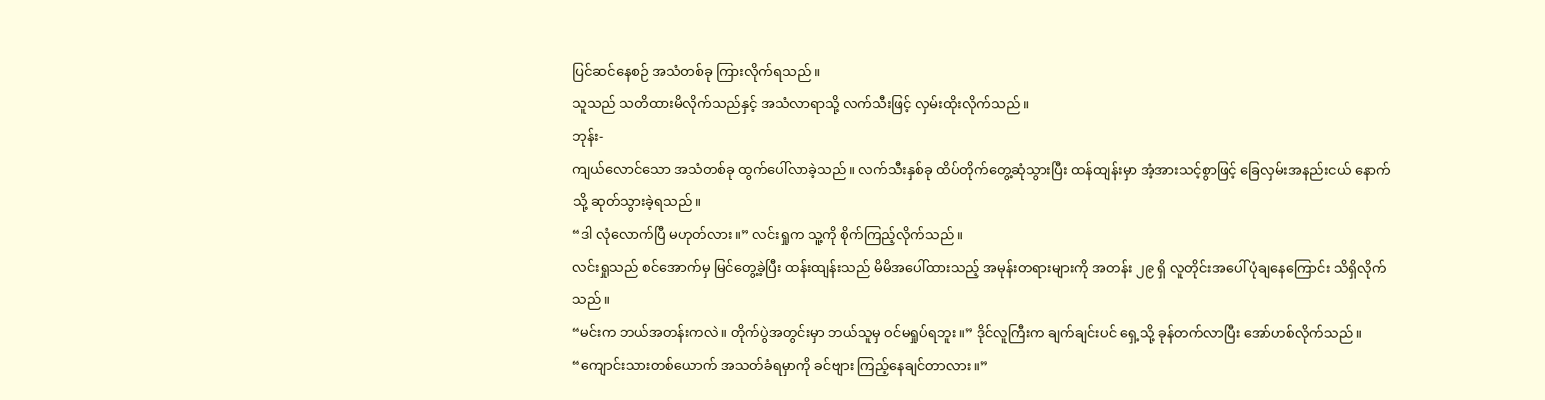ပြင်ဆင်နေစဉ် အသံတစ်ခု ကြားလိုက်ရသည်။
သူသည် သတိထားမိလိုက်သည်နှင့် အသံလာရာသို့ လက်သီးဖြင့် လှမ်းထိုးလိုက်သည်။
ဘုန်း-
ကျယ်လောင်သော အသံတစ်ခု ထွက်ပေါ်လာခဲ့သည်။ လက်သီးနှစ်ခု ထိပ်တိုက်တွေ့ဆုံသွားပြီး ထန်ထျန်းမှာ အံ့အားသင့်စွာဖြင့် ခြေလှမ်းအနည်းငယ် နောက်သို့ ဆုတ်သွားခဲ့ရသည်။
“ဒါ လုံလောက်ပြီ မဟုတ်လား။” လင်းရှုက သူ့ကို စိုက်ကြည့်လိုက်သည်။
လင်းရှုသည် စင်အောက်မှ မြင်တွေ့ခဲ့ပြီး ထန်းထျန်းသည် မိမိအပေါ်ထားသည့် အမုန်းတရားများကို အတန်း ၂၉ ရှိ လူတိုင်းအပေါ် ပုံချနေကြောင်း သိရှိလိုက်သည်။
“မင်းက ဘယ်အတန်းကလဲ။ တိုက်ပွဲအတွင်းမှာ ဘယ်သူမှ ဝင်မရှုပ်ရဘူး။” ဒိုင်လူကြီးက ချက်ချင်းပင် ရှေ့သို့ ခုန်တက်လာပြီး အော်ဟစ်လိုက်သည်။
“ကျောင်းသားတစ်ယောက် အသတ်ခံရမှာကို ခင်ဗျား ကြည့်နေချင်တာလား။”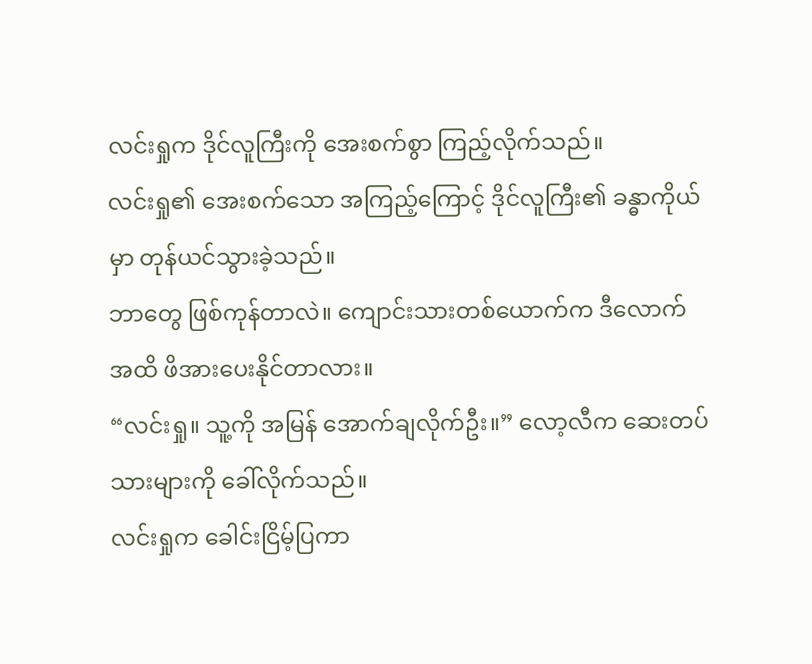လင်းရှုက ဒိုင်လူကြီးကို အေးစက်စွာ ကြည့်လိုက်သည်။
လင်းရှု၏ အေးစက်သော အကြည့်ကြောင့် ဒိုင်လူကြီး၏ ခန္ဓာကိုယ်မှာ တုန်ယင်သွားခဲ့သည်။
ဘာတွေ ဖြစ်ကုန်တာလဲ။ ကျောင်းသားတစ်ယောက်က ဒီလောက်အထိ ဖိအားပေးနိုင်တာလား။
“လင်းရှု။ သူ့ကို အမြန် အောက်ချလိုက်ဦး။” လော့လီက ဆေးတပ်သားများကို ခေါ်လိုက်သည်။
လင်းရှုက ခေါင်းငြိမ့်ပြကာ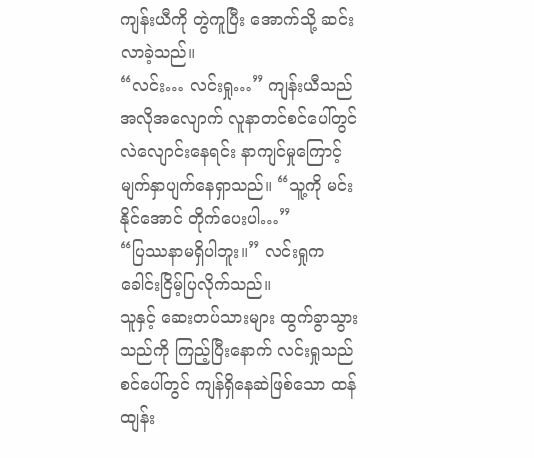ကျန်းယီကို တွဲကူပြီး အောက်သို့ ဆင်းလာခဲ့သည်။
“လင်း… လင်းရှု…” ကျန်းယီသည် အလိုအလျောက် လူနာတင်စင်ပေါ်တွင် လဲလျောင်းနေရင်း နာကျင်မှုကြောင့် မျက်နှာပျက်နေရှာသည်။ “သူ့ကို မင်း နိုင်အောင် တိုက်ပေးပါ…”
“ပြဿနာမရှိပါဘူး။” လင်းရှုက ခေါင်းငြိမ့်ပြလိုက်သည်။
သူနှင့် ဆေးတပ်သားများ ထွက်ခွာသွားသည်ကို ကြည့်ပြီးနောက် လင်းရှုသည် စင်ပေါ်တွင် ကျန်ရှိနေဆဲဖြစ်သော ထန်ထျန်း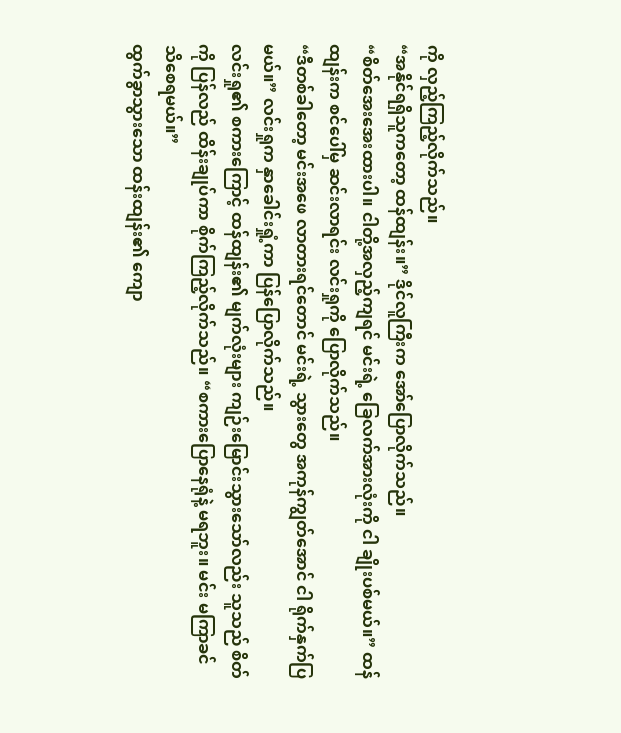ကို လှည့်ကြည့်လိုက်သည်။
“အနိုင်ရရှိသူကတော့ ထန်ထျန်း။” ဒိုင်လူကြီးက အော်ပြောလိုက်သည်။
“စိတ်အေးအေးထားပါ။ ငါတို့အလှည့်ကျရင် မင်းရဲ့ ခြေလက်အားလုံးကို ငါ ချိုးပစ်မယ်။” ထန်ထျန်းက စင်ပေါ်မှ ဆင်းလာရင်း လင်းရှုကို ပြောလိုက်သည်။
“ဒီတစ်ခါတော့ မင်းအဖေ လာတားရင်တောင် မင်းရဲ့ သွားတွေ အကုန်ကျွတ်အောင် ငါ ရိုက်နှက်ပြမယ်။” လင်းရှုက နှာခေါင်းရှုံ့ကာ ပြန်ပြောလိုက်သည်။
လင်းရှု၏ စကားကြောင့် ထန်ထျန်း၏ မျက်လုံးများ ကျဉ်းမြောင်းသွားသော်လည်း သူသည် စိတ်ကို ပြန်လည် ထိန်းချုပ်ကာ စိုက်ကြည့်လိုက်သည်။ “စကားပြောနေရုံနဲ့ မရဘူး။ မင်း မကြာခင် သိစေရမယ်။”
ထွက်ခွာသွားသော ထန်းထျန်း၏ ကျော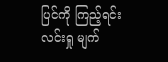ပြင်ကို ကြည့်ရင်း လင်းရှု မျက်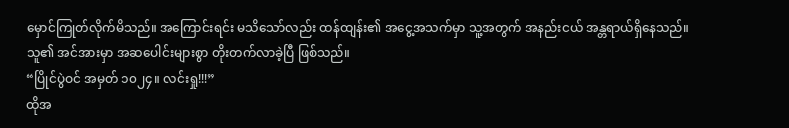မှောင်ကြုတ်လိုက်မိသည်။ အကြောင်းရင်း မသိသော်လည်း ထန်ထျန်း၏ အငွေ့အသက်မှာ သူ့အတွက် အနည်းငယ် အန္တရာယ်ရှိနေသည်။
သူ၏ အင်အားမှာ အဆပေါင်းများစွာ တိုးတက်လာခဲ့ပြီ ဖြစ်သည်။
“ပြိုင်ပွဲဝင် အမှတ် ၁၀၂၄။ လင်းရှု!!!”
ထိုအ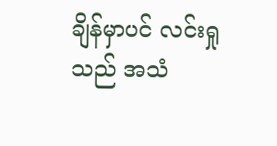ချိန်မှာပင် လင်းရှုသည် အသံ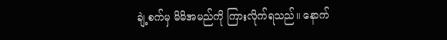ချဲ့စက်မှ မိမိအမည်ကို ကြားလိုက်ရသည်။ နောက်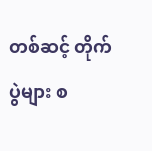တစ်ဆင့် တိုက်ပွဲများ စ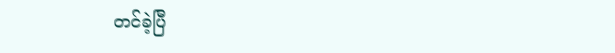တင်ခဲ့ပြီ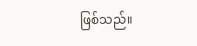ဖြစ်သည်။